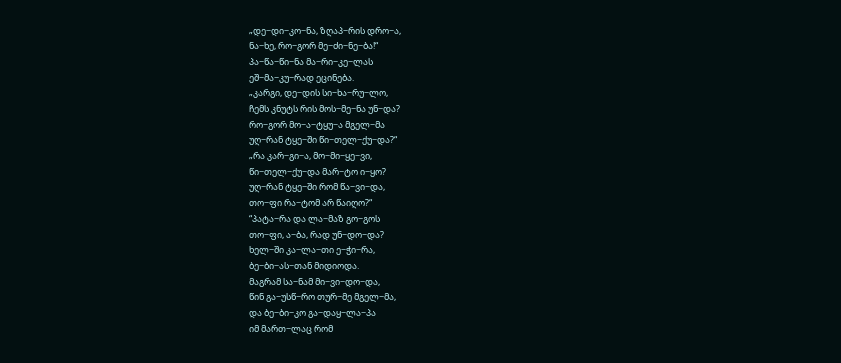„დე−დი−კო−ნა, ზღაპ−რის დრო−ა,
ნა−ხე, რო−გორ მე−ძი−ნე−ბა!“
პა−წა−წი−ნა მა−რი−კე−ლას
ეშ−მა−კუ−რად ეცინება.
„კარგი, დე−დის სი−ხა−რუ−ლო,
ჩემს კნუტს რის მოს−მე−ნა უნ−და?
რო−გორ მო−ა−ტყუ−ა მგელ−მა
უღ−რან ტყე−ში წი−თელ−ქუ−და?“
„რა კარ−გი−ა, მო−მი−ყე−ვი,
წი−თელ−ქუ−და მარ−ტო ი−ყო?
უღ−რან ტყე−ში რომ წა−ვი−და,
თო−ფი რა−ტომ არ წაიღო?“
“პატა−რა და ლა−მაზ გო−გოს
თო−ფი, ა−ბა, რად უნ−დო−და?
ხელ−ში კა−ლა−თი ე−ჭი−რა,
ბე−ბი−ას−თან მიდიოდა.
მაგრამ სა−ნამ მი−ვი−დო−და,
წინ გა−უსწ−რო თურ−მე მგელ−მა,
და ბე−ბი−კო გა−დაყ−ლა−პა
იმ მართ−ლაც რომ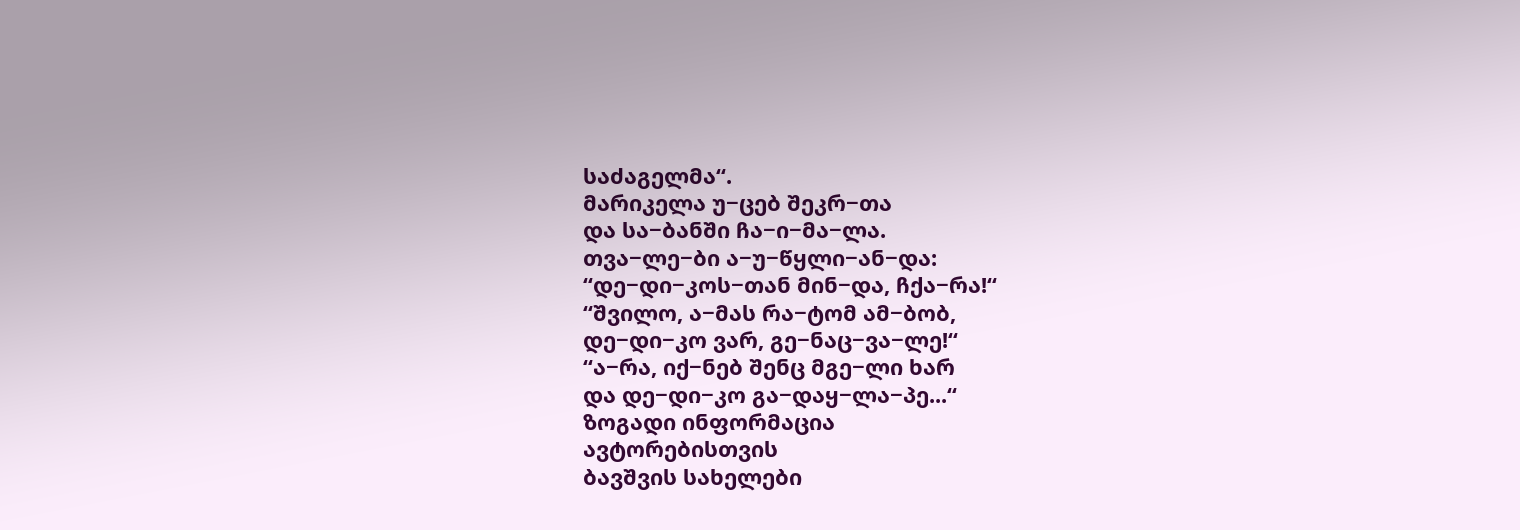საძაგელმა“.
მარიკელა უ−ცებ შეკრ−თა
და სა−ბანში ჩა−ი−მა−ლა.
თვა−ლე−ბი ა−უ−წყლი−ან−და:
“დე−დი−კოს−თან მინ−და, ჩქა−რა!“
“შვილო, ა−მას რა−ტომ ამ−ბობ,
დე−დი−კო ვარ, გე−ნაც−ვა−ლე!“
“ა−რა, იქ−ნებ შენც მგე−ლი ხარ
და დე−დი−კო გა−დაყ−ლა−პე...“
ზოგადი ინფორმაცია
ავტორებისთვის
ბავშვის სახელები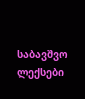საბავშვო ლექსები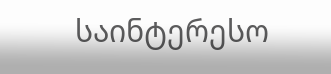საინტერესო